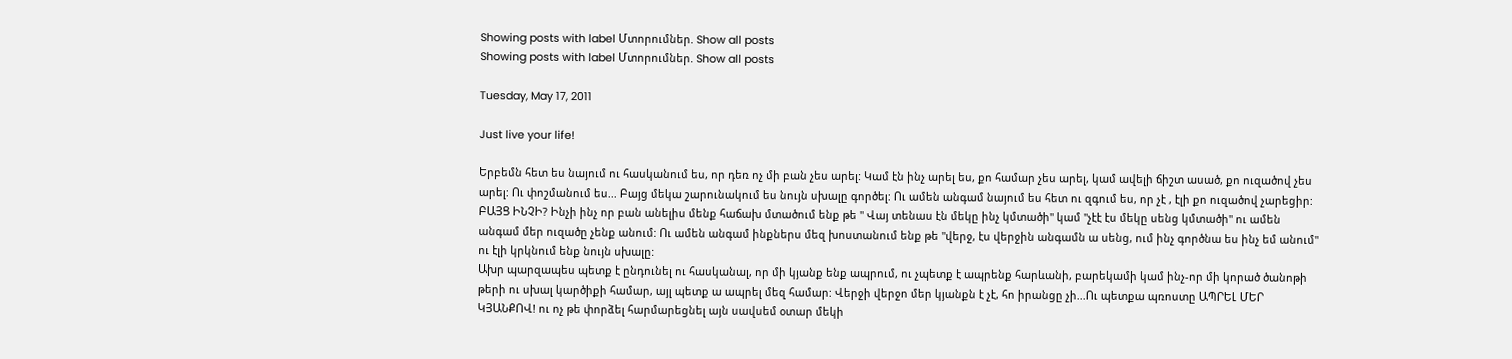Showing posts with label Մտորումներ. Show all posts
Showing posts with label Մտորումներ. Show all posts

Tuesday, May 17, 2011

Just live your life!

Երբեմն հետ ես նայում ու հասկանում ես, որ դեռ ոչ մի բան չես արել: Կամ էն ինչ արել ես, քո համար չես արել, կամ ավելի ճիշտ ասած, քո ուզածով չես արել: Ու փոշմանում ես... Բայց մեկա շարունակում ես նույն սխալը գործել: Ու ամեն անգամ նայում ես հետ ու զգում ես, որ չէ , էլի քո ուզածով չարեցիր: ԲԱՅՑ ԻՆՉԻ? Ինչի ինչ որ բան անելիս մենք հաճախ մտածում ենք թե " Վայ տենաս էն մեկը ինչ կմտածի" կամ "չէէ էս մեկը սենց կմտածի" ու ամեն անգամ մեր ուզածը չենք անում: Ու ամեն անգամ ինքներս մեզ խոստանում ենք թե "վերջ, էս վերջին անգամն ա սենց, ում ինչ գործնա ես ինչ եմ անում" ու էլի կրկնում ենք նույն սխալը:
Ախր պարզապես պետք է ընդունել ու հասկանալ, որ մի կյանք ենք ապրում, ու չպետք է ապրենք հարևանի, բարեկամի կամ ինչ-որ մի կորած ծանոթի թերի ու սխալ կարծիքի համար, այլ պետք ա ապրել մեզ համար: Վերջի վերջո մեր կյանքն է չէ, հո իրանցը չի...Ու պետքա պռոստը ԱՊՐԵԼ ՄԵՐ ԿՅԱՆՔՈՎ! ու ոչ թե փորձել հարմարեցնել այն սավսեմ օտար մեկի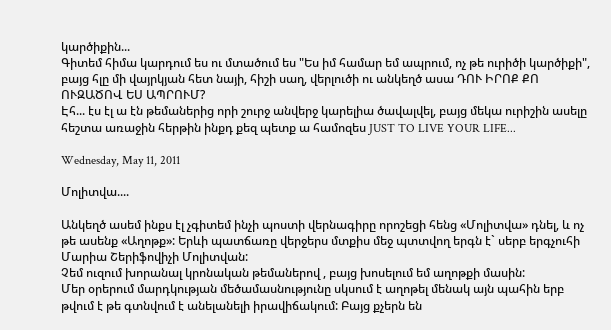կարծիքին...
Գիտեմ հիմա կարդում ես ու մտածում ես "Ես իմ համար եմ ապրում, ոչ թե ուրիծի կարծիքի", բայց հլը մի վայրկյան հետ նայի, հիշի սաղ, վերլուծի ու անկեղծ ասա ԴՈՒ ԻՐՈՔ ՔՈ ՈՒԶԱԾՈՎ ԵՍ ԱՊՐՈՒՄ?
Էհ... էս էլ ա էն թեմաներից որի շուրջ անվերջ կարելիա ծավալվել, բայց մեկա ուրիշին ասելը հեշտա առաջին հերթին ինքդ քեզ պետք ա համոզես JUST TO LIVE YOUR LIFE...

Wednesday, May 11, 2011

Մոլիտվա....

Անկեղծ ասեմ ինքս էլ չգիտեմ ինչի պոստի վերնագիրը որոշեցի հենց «Մոլիտվա» դնել, և ոչ թե ասենք «Աղոթք»: Երևի պատճառը վերջերս մտքիս մեջ պտտվող երգն է` սերբ երգչուհի Մարիա Շերիֆովիչի Մոլիտվան:
Չեմ ուզում խորանալ կրոնական թեմաներով , բայց խոսելում եմ աղոթքի մասին:
Մեր օրերում մարդկության մեծամասնությունը սկսում է աղոթել մենակ այն պահին երբ թվում է թե գտնվում է անելանելի իրավիճակում: Բայց քչերն են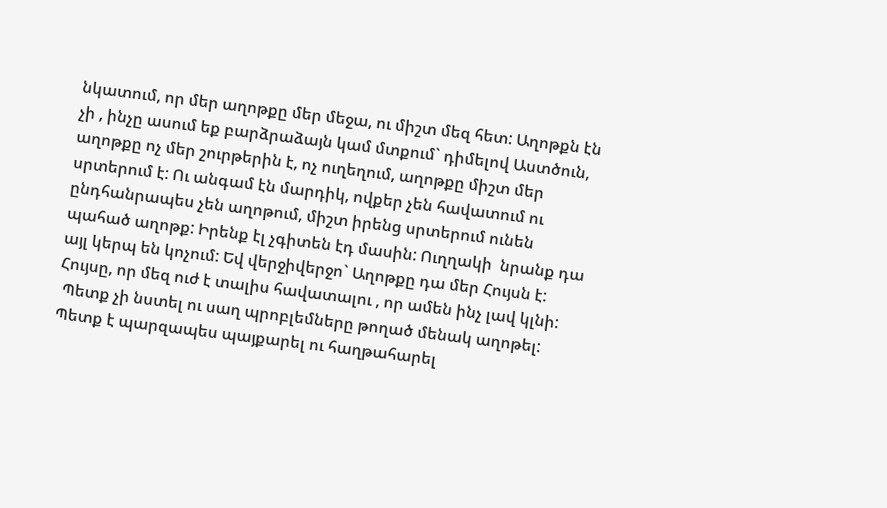նկատում, որ մեր աղոթքը մեր մեջա, ու միշտ մեզ հետ: Աղոթքն էն չի , ինչը ասում եք բարձրաձայն կամ մտքում` դիմելով Աստծուն, աղոթքը ոչ մեր շուրթերին է, ոչ ուղեղում, աղոթքը միշտ մեր սրտերում է: Ու անգամ էն մարդիկ, ովքեր չեն հավատում ու ընդհանրապես չեն աղոթում, միշտ իրենց սրտերում ունեն պահած աղոթք: Իրենք էլ չգիտեն էդ մասին: Ուղղակի  նրանք դա այլ կերպ են կոչում: Եվ վերջիվերջո` Աղոթքը դա մեր Հույսն է: Հույսը, որ մեզ ուժ է տալիս հավատալու , որ ամեն ինչ լավ կլնի:
 Պետք չի նստել ու սաղ պրոբլեմները թողած մենակ աղոթել: Պետք է պարզապես պայքարել ու հաղթահարել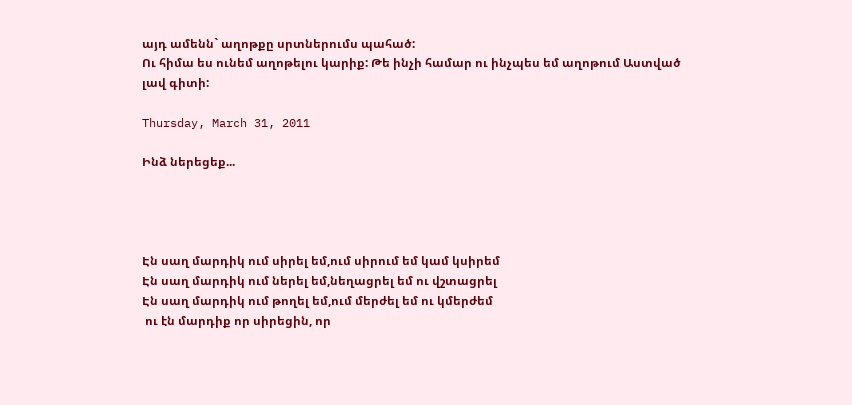այդ ամենն` աղոթքը սրտներումս պահած:
Ու հիմա ես ունեմ աղոթելու կարիք: Թե ինչի համար ու ինչպես եմ աղոթում Աստված լավ գիտի:

Thursday, March 31, 2011

Ինձ ներեցեք...




Էն սաղ մարդիկ ում սիրել եմ,ում սիրում եմ կամ կսիրեմ
Էն սաղ մարդիկ ում ներել եմ,նեղացրել եմ ու վշտացրել
Էն սաղ մարդիկ ում թողել եմ,ում մերժել եմ ու կմերժեմ
 ու էն մարդիք որ սիրեցին, որ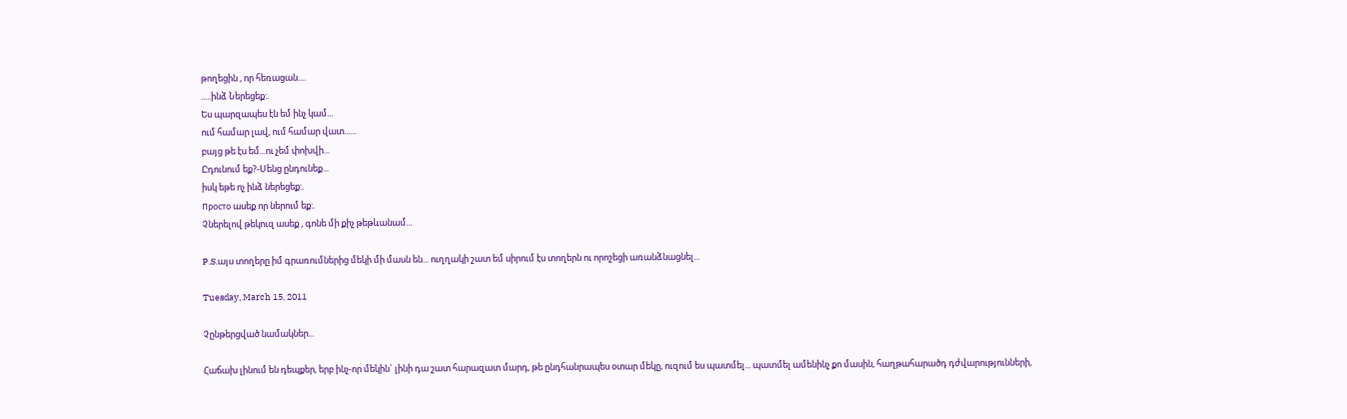թողեցին , որ հեռացան....
.....ինձ Ներեցեք:.
Ես պարզապես էն եմ ինչ կամ...
ում համար լավ, ում համար վատ......
բայց թե էս եմ...ու չեմ փոխվի...
Ըդունում եք?-Սենց ընդունեք...
իսկ եթե ոչ ինձ ներեցեք:.
Просто ասեք որ ներում եք:.
Չներելով թեկուզ ասեք , գոնե մի քիչ թեթևանամ...

P.S.այս տողերը իմ գրառումներից մեկի մի մասն են... ուղղակի շատ եմ սիրում էս տողերն ու որոշեցի առանձնացնել...

Tuesday, March 15, 2011

Չընթերցված նամակներ...

Հաճախ լինում են դեպքեր, երբ ինչ-որ մեկին` լինի դա շատ հարազատ մարդ, թե ընդհանրապես օտար մեկը, ուզում ես պատմել... պատմել ամենինչ քո մասին, հաղթահարածդ դժվարությունների,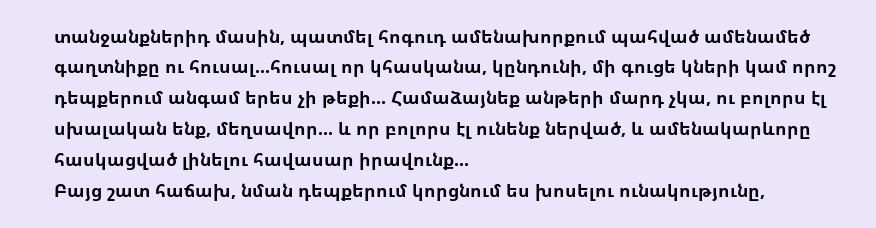տանջանքներիդ մասին, պատմել հոգուդ ամենախորքում պահված ամենամեծ գաղտնիքը ու հուսալ...հուսալ որ կհասկանա, կընդունի, մի գուցե կների կամ որոշ դեպքերում անգամ երես չի թեքի... Համաձայնեք անթերի մարդ չկա, ու բոլորս էլ սխալական ենք, մեղսավոր... և որ բոլորս էլ ունենք ներված, և ամենակարևորը հասկացված լինելու հավասար իրավունք...
Բայց շատ հաճախ, նման դեպքերում կորցնում ես խոսելու ունակությունը,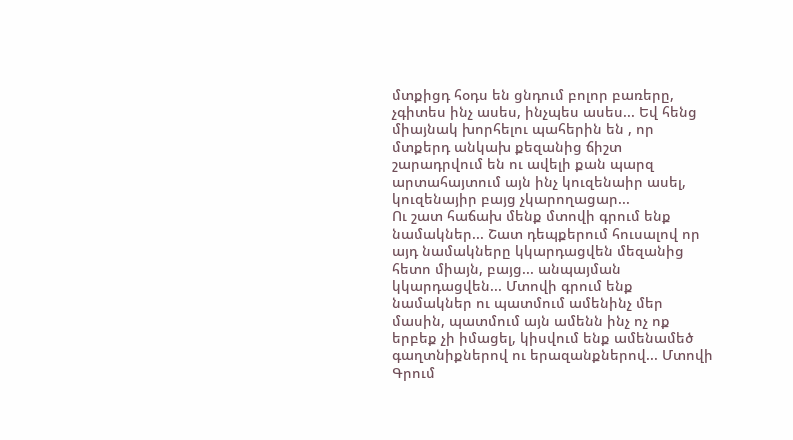մտքիցդ հօդս են ցնդում բոլոր բառերը, չգիտես ինչ ասես, ինչպես ասես... Եվ հենց միայնակ խորհելու պահերին են , որ մտքերդ անկախ քեզանից ճիշտ շարադրվում են ու ավելի քան պարզ արտահայտում այն ինչ կուզենաիր ասել, կուզենայիր բայց չկարողացար...
Ու շատ հաճախ մենք մտովի գրում ենք նամակներ... Շատ դեպքերում հուսալով որ այդ նամակները կկարդացվեն մեզանից հետո միայն, բայց... անպայման կկարդացվեն... Մտովի գրում ենք նամակներ ու պատմում ամենինչ մեր մասին, պատմում այն ամենն ինչ ոչ ոք երբեք չի իմացել, կիսվում ենք ամենամեծ գաղտնիքներով ու երազանքներով... Մտովի Գրում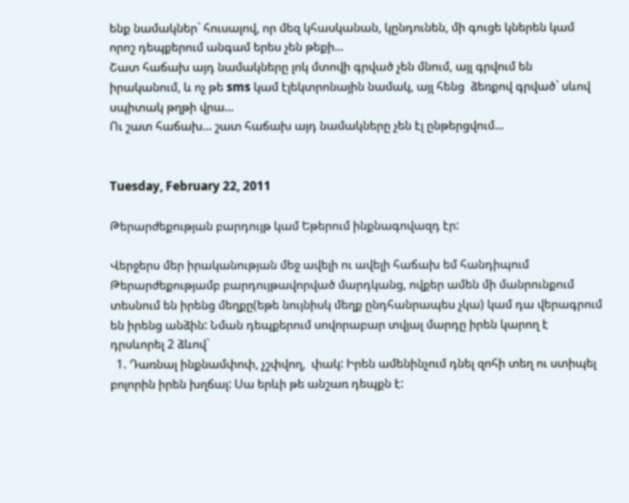ենք նամակներ` հուսալով, որ մեզ կհասկանան, կընդունեն, մի գուցե կներեն կամ որոշ դեպքերում անգամ երես չեն թեքի...
Շատ հաճախ այդ նամակները լոկ մտովի գրված չեն մնում, այլ գրվում են իրականում, և ոչ թե sms կամ էլեկտրոնային նամակ, այլ հենց  ձեռքով գրված` սևով սպիտակ թղթի վրա...
Ու շատ հաճախ... շատ հաճախ այդ նամակները չեն էլ ընթերցվում...


Tuesday, February 22, 2011

Թերարժեքության բարդույթ կամ Եթերում ինքնագովազդ էր:

Վերջերս մեր իրականության մեջ ավելի ու ավելի հաճախ եմ հանդիպում Թերարժեքությամբ բարդույթավորված մարդկանց, ովքեր ամեն մի մանրունքում տեսնում են իրենց մեղքը(եթե նույնիսկ մեղք ընդհանրապես չկա) կամ դա վերագրում են իրենց անձին: Նման դեպքերում սովորաբար տվյալ մարդը իրեն կարող է դրսևորել 2 ձևով`
  1. Դառնալ ինքնամփոփ, չշփվող,  փակ: Իրեն ամենինչում դնել զոհի տեղ ու ստիպել բոլորին իրեն խղճալ: Սա երևի թե անշառ դեպքն է: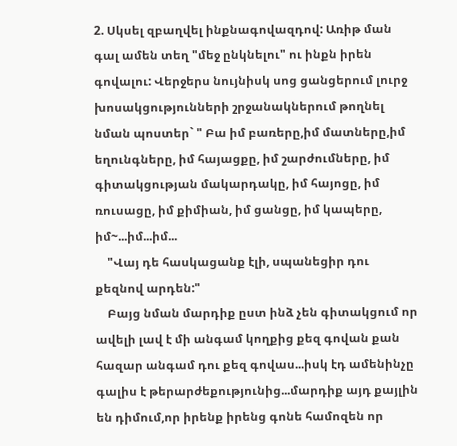2. Սկսել զբաղվել ինքնագովազդով: Առիթ ման գալ ամեն տեղ "մեջ ընկնելու" ու ինքն իրեն գովալու: Վերջերս նույնիսկ սոց ցանցերում լուրջ խոսակցությունների շրջանակներում թողնել նման պոստեր` " Բա իմ բառերը,իմ մատները,իմ եղունգները, իմ հայացքը, իմ շարժումները, իմ գիտակցության մակարդակը, իմ հայոցը, իմ ռուսացը, իմ քիմիան, իմ ցանցը, իմ կապերը, իմ~...իմ...իմ...
    "Վայ դե հասկացանք էլի, սպանեցիր դու քեզնով արդեն:"
    Բայց նման մարդիք ըստ ինձ չեն գիտակցում որ ավելի լավ է մի անգամ կողքից քեզ գովան քան հազար անգամ դու քեզ գովաս...իսկ էդ ամենինչը գալիս է թերարժեքությունից...մարդիք այդ քայլին են դիմում,որ իրենք իրենց գոնե համոզեն որ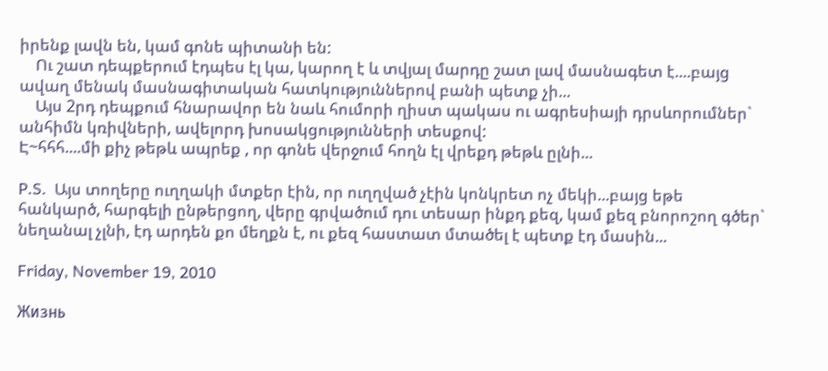իրենք լավն են, կամ գոնե պիտանի են:
    Ու շատ դեպքերում էդպես էլ կա, կարող է և տվյալ մարդը շատ լավ մասնագետ է....բայց ավաղ մենակ մասնագիտական հատկություններով բանի պետք չի...
    Այս 2րդ դեպքում հնարավոր են նաև հումորի ղիստ պակաս ու ագրեսիայի դրսևորումներ` անհիմն կռիվների, ավելորդ խոսակցությունների տեսքով:
Է~հհհ....մի քիչ թեթև ապրեք , որ գոնե վերջում հողն էլ վրեքդ թեթև ըլնի...

P.S.  Այս տողերը ուղղակի մտքեր էին, որ ուղղված չէին կոնկրետ ոչ մեկի...բայց եթե հանկարծ, հարգելի ընթերցող, վերը գրվածում դու տեսար ինքդ քեզ, կամ քեզ բնորոշող գծեր` նեղանալ չլնի, էդ արդեն քո մեղքն է, ու քեզ հաստատ մտածել է պետք էդ մասին...

Friday, November 19, 2010

Жизнь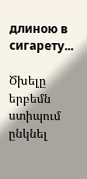длиною в сигарету...

Ծխելը երբեմն ստիպում ընկնել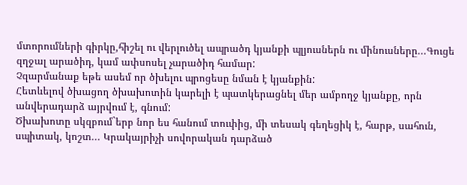մտորումների գիրկը,հիշել ու վերլուծել ապրածդ կյանքի պլյուսներն ու մինուսները...Գուցե զղջալ արածիդ, կամ ափսոսել չարածիդ համար:
Չզարմանաք եթե ասեմ որ ծխելու պրոցեսը նման է կյանքին:
Հետևելով ծխացող ծխախոտին կարելի է պատկերացնել մեր ամբողջ կյանքը, որն անվերադարձ այրվում է, գնում:
Ծխախոտը սկզբում`երբ նոր ես հանում տուփից, մի տեսակ գեղեցիկ է, հարթ, սահուն, սպիտակ, կոշտ... Կրակայրիչի սովորական դարձած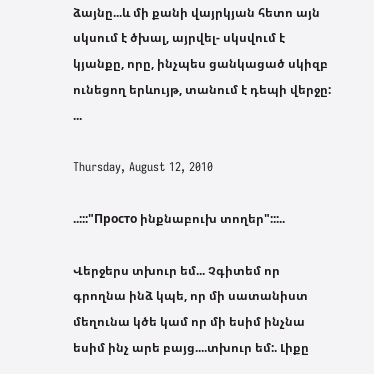ձայնը...և մի քանի վայրկյան հետո այն սկսում է ծխալ, այրվել- սկսվում է կյանքը, որը, ինչպես ցանկացած սկիզբ ունեցող երևույթ, տանում է դեպի վերջը: ...

Thursday, August 12, 2010

..:::"Просто ինքնաբուխ տողեր":::..

Վերջերս տխուր եմ... Չգիտեմ որ գրողնա ինձ կպե, որ մի սատանիստ մեղունա կծե կամ որ մի եսիմ ինչնա եսիմ ինչ արե բայց....տխուր եմ:. Լիքը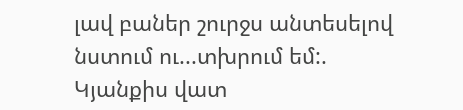լավ բաներ շուրջս անտեսելով նստում ու...տխրում եմ:. Կյանքիս վատ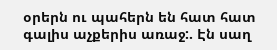օրերն ու պահերն են հատ հատ գալիս աչքերիս առաջ:. Էն սաղ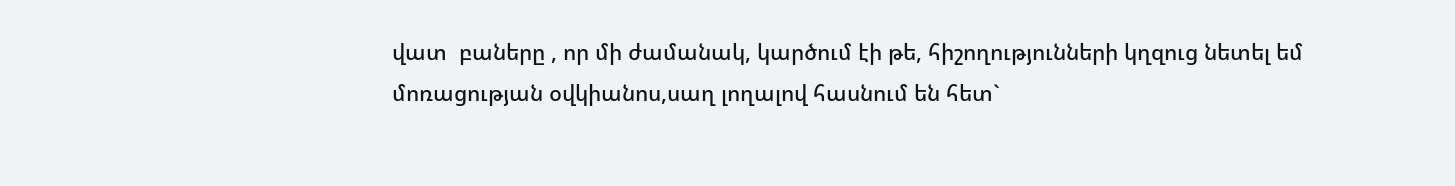վատ  բաները , որ մի ժամանակ, կարծում էի թե, հիշողությունների կղզուց նետել եմ մոռացության օվկիանոս,սաղ լողալով հասնում են հետ`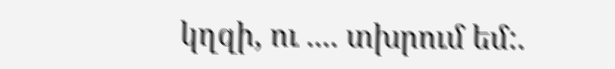կղզի, ու .... տխրում եմ:.